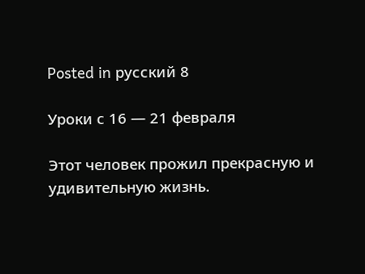Posted in русский 8

Уроки с 16 — 21 февраля

Этот человек прожил прекрасную и удивительную жизнь.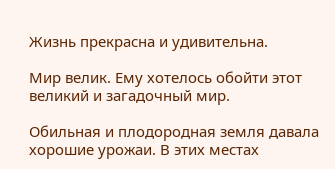Жизнь прекрасна и удивительна.

Мир велик. Ему хотелось обойти этот великий и загадочный мир.

Обильная и плодородная земля давала хорошие урожаи. В этих местах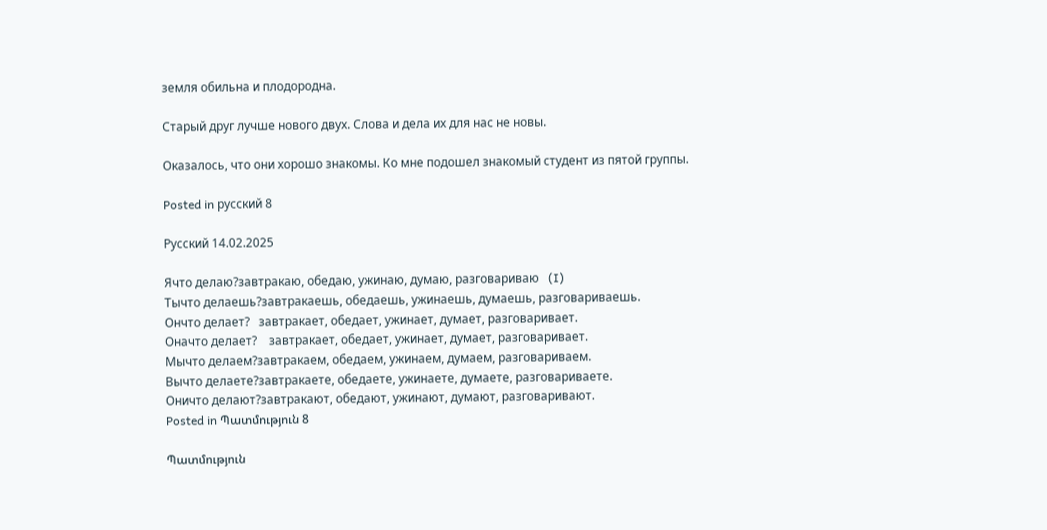земля обильна и плодородна.

Старый друг лучше нового двух. Слова и дела их для нас не новы.

Оказалось, что они хорошо знакомы. Ко мне подошел знакомый студент из пятой группы.

Posted in русский 8

Русский 14.02.2025

Ячто делаю?завтракаю, обедаю, ужинаю, думаю, разговариваю   (I)
Тычто делаешь?завтракаешь, обедаешь, ужинаешь, думаешь, разговариваешь.
Ончто делает?   завтракает, обедает, ужинает, думает, разговаривает.
Оначто делает?    завтракает, обедает, ужинает, думает, разговаривает.
Мычто делаем?завтракаем, обедаем, ужинаем, думаем, разговариваем.
Вычто делаете?завтракаете, обедаете, ужинаете, думаете, разговариваете.
Оничто делают?завтракают, обедают, ужинают, думают, разговаривают.
Posted in Պատմություն 8

Պատմություն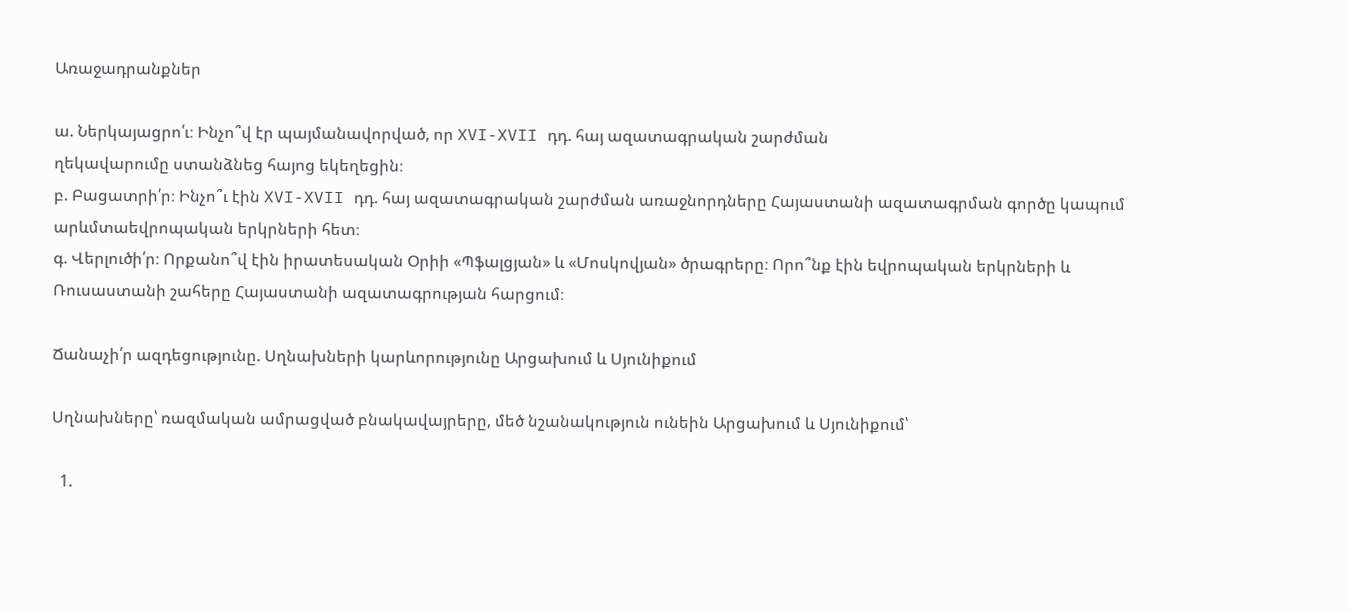Առաջադրանքներ

ա. Ներկայացրո՛ւ։ Ինչո՞վ էր պայմանավորված, որ XVI-XVII դդ. հայ ազատագրական շարժման
ղեկավարումը ստանձնեց հայոց եկեղեցին։
բ. Բացատրի՛ր։ Ինչո՞ւ էին XVI-XVII դդ. հայ ազատագրական շարժման առաջնորդները Հայաստանի ազատագրման գործը կապում արևմտաեվրոպական երկրների հետ։
գ. Վերլուծի՛ր։ Որքանո՞վ էին իրատեսական Օրիի «Պֆալցյան» և «Մոսկովյան» ծրագրերը։ Որո՞նք էին եվրոպական երկրների և Ռուսաստանի շահերը Հայաստանի ազատագրության հարցում։

Ճանաչի՛ր ազդեցությունը. Սղնախների կարևորությունը Արցախում և Սյունիքում

Սղնախները՝ ռազմական ամրացված բնակավայրերը, մեծ նշանակություն ունեին Արցախում և Սյունիքում՝

  1.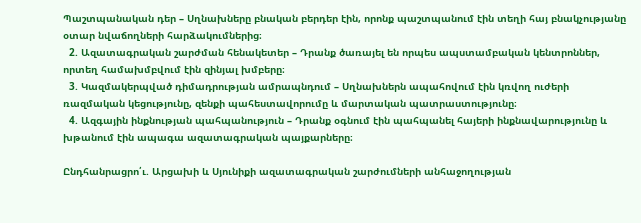Պաշտպանական դեր – Սղնախները բնական բերդեր էին, որոնք պաշտպանում էին տեղի հայ բնակչությանը օտար նվաճողների հարձակումներից։
  2. Ազատագրական շարժման հենակետեր – Դրանք ծառայել են որպես ապստամբական կենտրոններ, որտեղ համախմբվում էին զինյալ խմբերը։
  3. Կազմակերպված դիմադրության ամրապնդում – Սղնախներն ապահովում էին կռվող ուժերի ռազմական կեցությունը, զենքի պահեստավորումը և մարտական պատրաստությունը։
  4. Ազգային ինքնության պահպանություն – Դրանք օգնում էին պահպանել հայերի ինքնավարությունը և խթանում էին ապագա ազատագրական պայքարները։

Ընդհանրացրո՛ւ. Արցախի և Սյունիքի ազատագրական շարժումների անհաջողության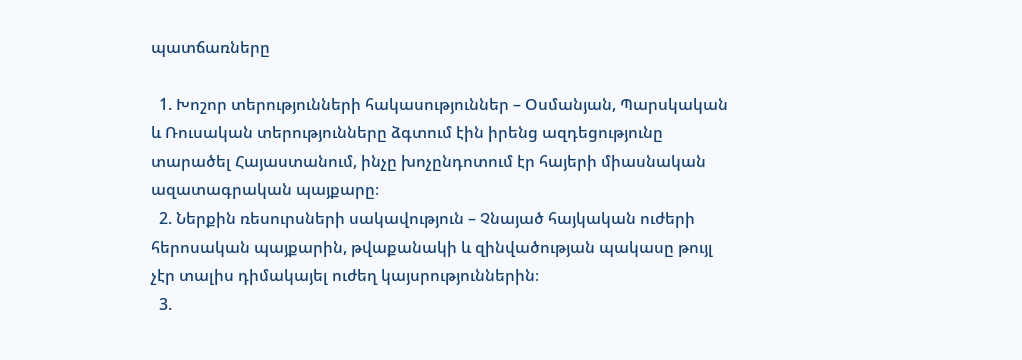պատճառները

  1. Խոշոր տերությունների հակասություններ – Օսմանյան, Պարսկական և Ռուսական տերությունները ձգտում էին իրենց ազդեցությունը տարածել Հայաստանում, ինչը խոչընդոտում էր հայերի միասնական ազատագրական պայքարը։
  2. Ներքին ռեսուրսների սակավություն – Չնայած հայկական ուժերի հերոսական պայքարին, թվաքանակի և զինվածության պակասը թույլ չէր տալիս դիմակայել ուժեղ կայսրություններին։
  3.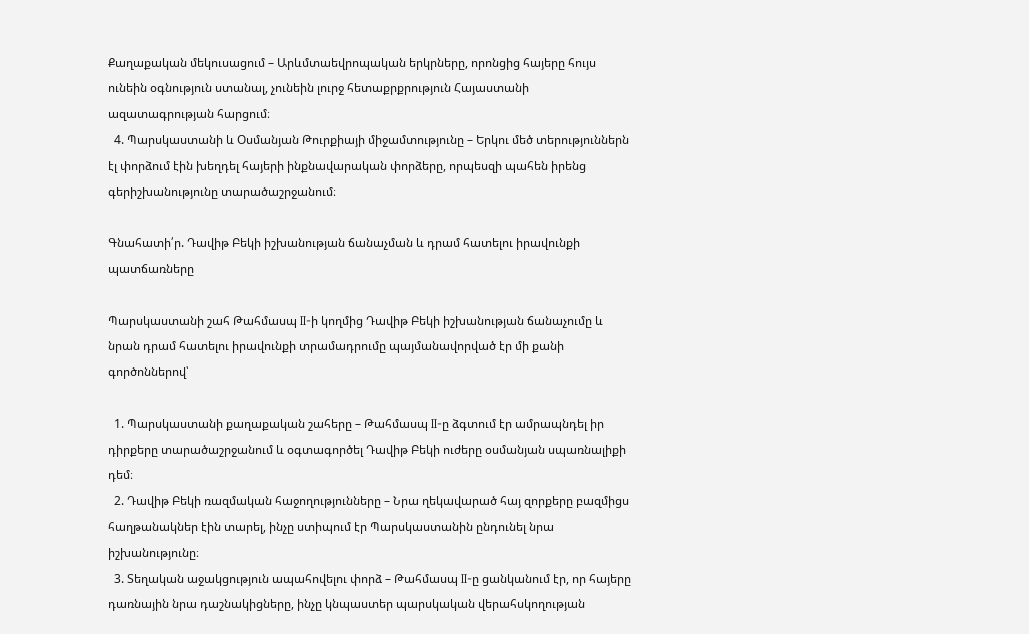Քաղաքական մեկուսացում – Արևմտաեվրոպական երկրները, որոնցից հայերը հույս ունեին օգնություն ստանալ, չունեին լուրջ հետաքրքրություն Հայաստանի ազատագրության հարցում։
  4. Պարսկաստանի և Օսմանյան Թուրքիայի միջամտությունը – Երկու մեծ տերություններն էլ փորձում էին խեղդել հայերի ինքնավարական փորձերը, որպեսզի պահեն իրենց գերիշխանությունը տարածաշրջանում։

Գնահատի՛ր. Դավիթ Բեկի իշխանության ճանաչման և դրամ հատելու իրավունքի պատճառները

Պարսկաստանի շահ Թահմասպ II-ի կողմից Դավիթ Բեկի իշխանության ճանաչումը և նրան դրամ հատելու իրավունքի տրամադրումը պայմանավորված էր մի քանի գործոններով՝

  1. Պարսկաստանի քաղաքական շահերը – Թահմասպ II-ը ձգտում էր ամրապնդել իր դիրքերը տարածաշրջանում և օգտագործել Դավիթ Բեկի ուժերը օսմանյան սպառնալիքի դեմ։
  2. Դավիթ Բեկի ռազմական հաջողությունները – Նրա ղեկավարած հայ զորքերը բազմիցս հաղթանակներ էին տարել, ինչը ստիպում էր Պարսկաստանին ընդունել նրա իշխանությունը։
  3. Տեղական աջակցություն ապահովելու փորձ – Թահմասպ II-ը ցանկանում էր, որ հայերը դառնային նրա դաշնակիցները, ինչը կնպաստեր պարսկական վերահսկողության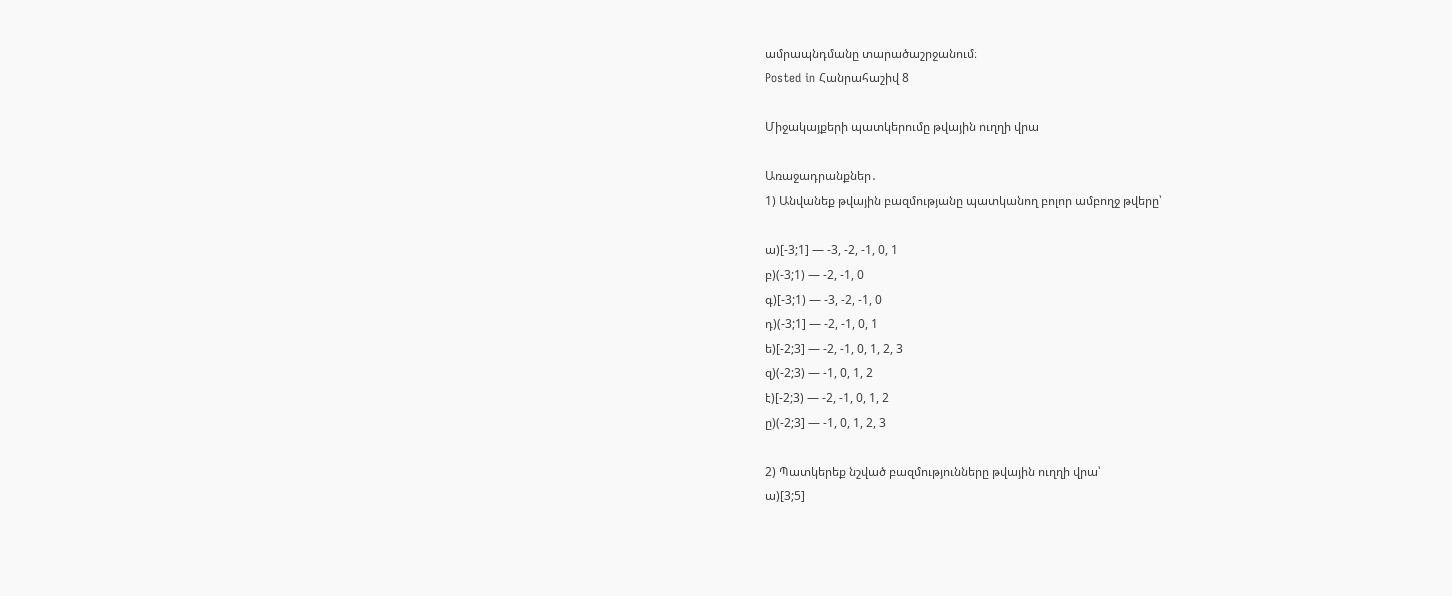ամրապնդմանը տարածաշրջանում։
Posted in Հանրահաշիվ 8

Միջակայքերի պատկերումը թվային ուղղի վրա

Առաջադրանքներ․
1) Անվանեք թվային բազմությանը պատկանող բոլոր ամբողջ թվերը՝

ա)[-3;1] — -3, -2, -1, 0, 1
բ)(-3;1) — -2, -1, 0
գ)[-3;1) — -3, -2, -1, 0
դ)(-3;1] — -2, -1, 0, 1
ե)[-2;3] — -2, -1, 0, 1, 2, 3
զ)(-2;3) — -1, 0, 1, 2
է)[-2;3) — -2, -1, 0, 1, 2
ը)(-2;3] — -1, 0, 1, 2, 3

2) Պատկերեք նշված բազմությունները թվային ուղղի վրա՝
ա)[3;5]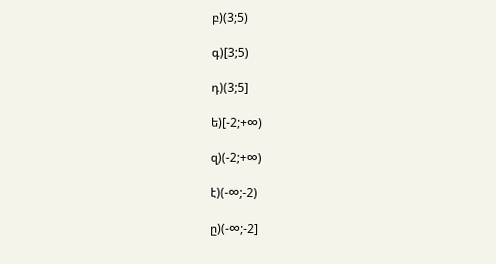բ)(3;5)

գ)[3;5)

դ)(3;5]

ե)[-2;+∞)

զ)(-2;+∞)

է)(-∞;-2)

ը)(-∞;-2]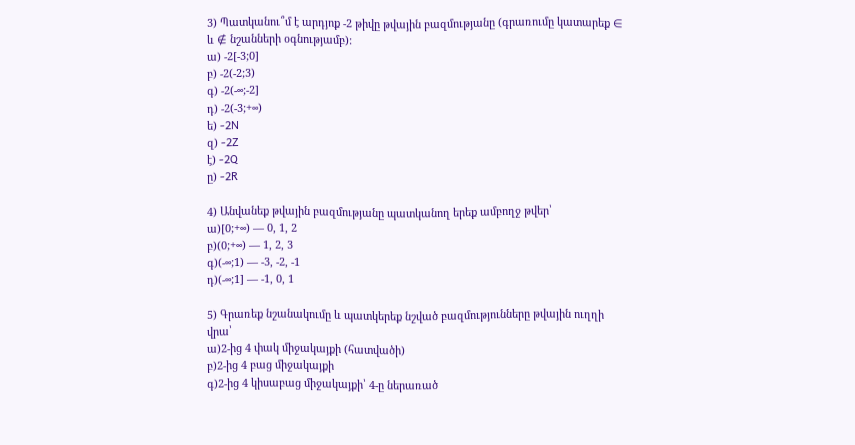3) Պատկանու՞մ է արդյոք -2 թիվը թվային բազմությանը (գրառումը կատարեք ∈ և ∉ նշանների օգնությամբ):
ա) -2[-3;0]
բ) -2(-2;3)
գ) -2(-∞;-2]
դ) -2(-3;+∞)
ե) -2N
զ) -2Z
է) -2Q
ը) -2R

4) Անվանեք թվային բազմությանը պատկանող երեք ամբողջ թվեր՝
ա)[0;+∞) — 0, 1, 2
բ)(0;+∞) — 1, 2, 3
գ)(-∞;1) — -3, -2, -1
դ)(-∞;1] — -1, 0, 1

5) Գրառեք նշանակումը և պատկերեք նշված բազմությունները թվային ուղղի վրա՝
ա)2-ից 4 փակ միջակայքի (հատվածի)
բ)2-ից 4 բաց միջակայքի
գ)2-ից 4 կիսաբաց միջակայքի՝ 4-ը ներառած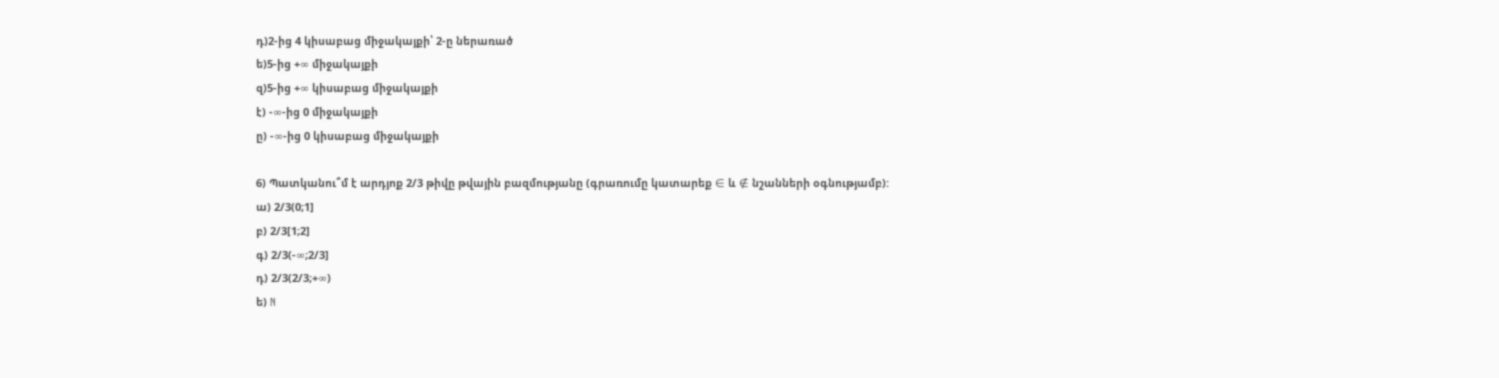դ)2-ից 4 կիսաբաց միջակայքի՝ 2-ը ներառած
ե)5-ից +∞ միջակայքի
զ)5-ից +∞ կիսաբաց միջակայքի
է) -∞-ից 0 միջակայքի
ը) -∞-ից 0 կիսաբաց միջակայքի

6) Պատկանու՞մ է արդյոք 2/3 թիվը թվային բազմությանը (գրառումը կատարեք ∈ և ∉ նշանների օգնությամբ):
ա) 2/3(0;1]
բ) 2/3[1;2]
գ) 2/3(-∞;2/3]
դ) 2/3(2/3;+∞)
ե) N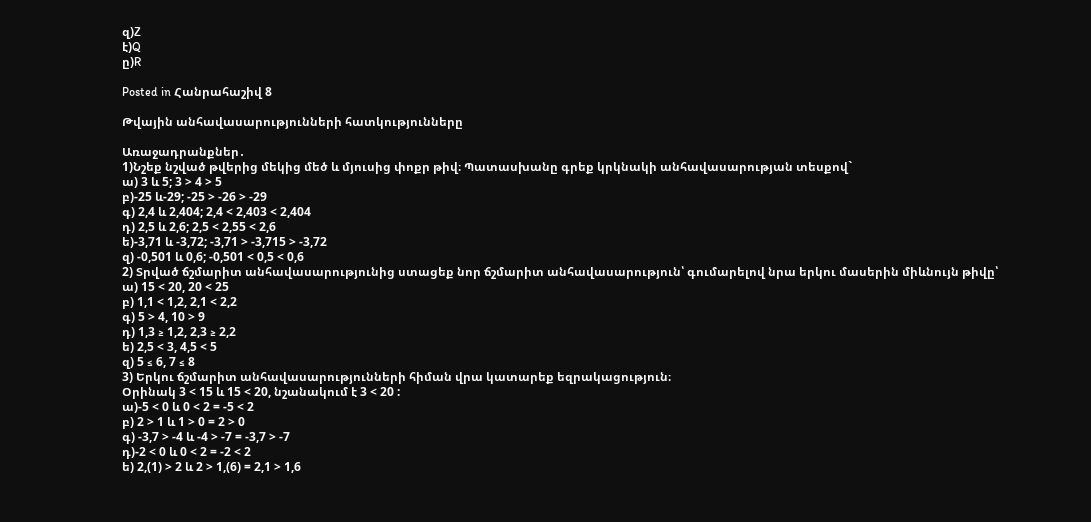զ)Z
է)Q
ը)R

Posted in Հանրահաշիվ 8

Թվային անհավասարությունների հատկությունները

Առաջադրանքներ․
1)Նշեք նշված թվերից մեկից մեծ և մյուսից փոքր թիվ։ Պատասխանը գրեք կրկնակի անհավասարության տեսքով`
ա) 3 և 5; 3 > 4 > 5
բ)-25 և-29; -25 > -26 > -29
գ) 2,4 և 2,404; 2,4 < 2,403 < 2,404
դ) 2,5 և 2,6; 2,5 < 2,55 < 2,6
ե)-3,71 և -3,72; -3,71 > -3,715 > -3,72
զ) -0,501 և 0,6; -0,501 < 0,5 < 0,6
2) Տրված ճշմարիտ անհավասարությունից ստացեք նոր ճշմարիտ անհավասարություն՝ գումարելով նրա երկու մասերին միևնույն թիվը՝
ա) 15 < 20, 20 < 25
բ) 1,1 < 1,2, 2,1 < 2,2
գ) 5 > 4, 10 > 9
դ) 1,3 ≥ 1,2, 2,3 ≥ 2,2
ե) 2,5 < 3, 4,5 < 5
զ) 5 ≤ 6, 7 ≤ 8
3) Երկու ճշմարիտ անհավասարությունների հիման վրա կատարեք եզրակացություն։
Օրինակ 3 < 15 և 15 < 20, նշանակում է 3 < 20 :
ա)-5 < 0 և 0 < 2 = -5 < 2
բ) 2 > 1 և 1 > 0 = 2 > 0
գ) -3,7 > -4 և -4 > -7 = -3,7 > -7
դ)-2 < 0 և 0 < 2 = -2 < 2
ե) 2,(1) > 2 և 2 > 1,(6) = 2,1 > 1,6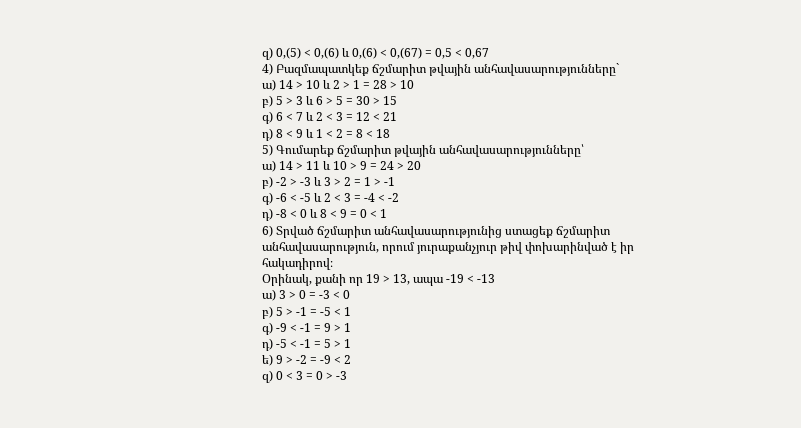զ) 0,(5) < 0,(6) և 0,(6) < 0,(67) = 0,5 < 0,67
4) Բազմապատկեք ճշմարիտ թվային անհավասարությունները`
ա) 14 > 10 և 2 > 1 = 28 > 10
բ) 5 > 3 և 6 > 5 = 30 > 15
գ) 6 < 7 և 2 < 3 = 12 < 21
դ) 8 < 9 և 1 < 2 = 8 < 18
5) Գումարեք ճշմարիտ թվային անհավասարությունները՝
ա) 14 > 11 և 10 > 9 = 24 > 20
բ) -2 > -3 և 3 > 2 = 1 > -1
գ) -6 < -5 և 2 < 3 = -4 < -2
դ) -8 < 0 և 8 < 9 = 0 < 1
6) Տրված ճշմարիտ անհավասարությունից ստացեք ճշմարիտ անհավասարություն, որում յուրաքանչյուր թիվ փոխարինված է իր հակադիրով։
Օրինակ, քանի որ 19 > 13, ապա -19 < -13
ա) 3 > 0 = -3 < 0
բ) 5 > -1 = -5 < 1
գ) -9 < -1 = 9 > 1
դ) -5 < -1 = 5 > 1
ե) 9 > -2 = -9 < 2
զ) 0 < 3 = 0 > -3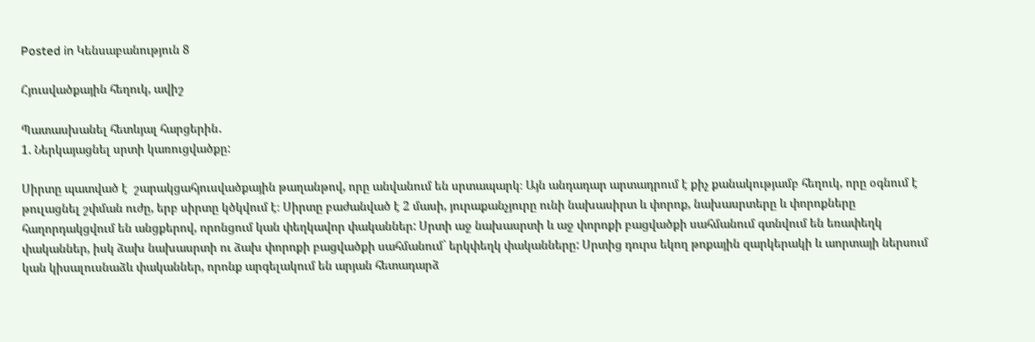Posted in Կենսաբանություն 8

Հյուսվածքային հեղուկ, ավիշ

Պատասխանել հետևյալ հարցերին․
1. Ներկայացնել սրտի կառուցվածքը:

Սիրտը պատված է  շարակցահյուսվածքային թաղանթով, որը անվանում են սրտապարկ։ Այն անդադար արտադրում է քիչ քանակությամբ հեղուկ, որը օգնում է թուլացնել շփման ուժը, երբ սիրտը կծկվում է։ Սիրտը բաժանված է 2 մասի, յուրաքանչյուրը ունի նախասիրտ և փորոք, նախասրտերը և փորոքները հաղորդակցվում են անցքերով, որոնցում կան փեղկավոր փականներ: Սրտի աջ նախասրտի և աջ փորոքի բացվածքի սահմանում գտնվում են եռափեղկ փականներ, իսկ ձախ նախասրտի ու ձախ փորոքի բացվածքի սահմանում` երկփեղկ փականները: Սրտից դուրս եկող թոքային զարկերակի և աորտայի ներսում կան կիսալուսնաձև փականներ, որոնք արգելակում են արյան հետադարձ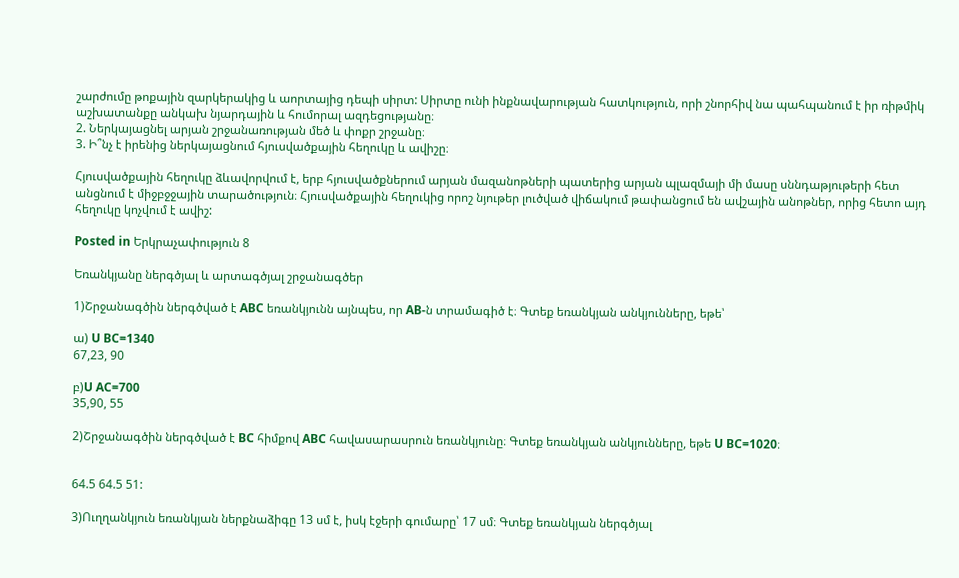շարժումը թոքային զարկերակից և աորտայից դեպի սիրտ: Սիրտը ունի ինքնավարության հատկություն, որի շնորհիվ նա պահպանում է իր ռիթմիկ աշխատանքը անկախ նյարդային և հումորալ ազդեցությանը։
2. Ներկայացնել արյան շրջանառության մեծ և փոքր շրջանը։
3. Ի՞նչ է իրենից ներկայացնում հյուսվածքային հեղուկը և ավիշը։

Հյուսվածքային հեղուկը ձևավորվում է, երբ հյուսվածքներում արյան մազանոթների պատերից արյան պլազմայի մի մասը սննդաթյութերի հետ անցնում է միջբջջային տարածություն։ Հյուսվածքային հեղուկից որոշ նյութեր լուծված վիճակում թափանցում են ավշային անոթներ, որից հետո այդ հեղուկը կոչվում է ավիշ:

Posted in Երկրաչափություն 8

Եռանկյանը ներգծյալ և արտագծյալ շրջանագծեր

1)Շրջանագծին ներգծված է ABC եռանկյունն այնպես, որ AB-ն տրամագիծ է։ Գտեք եռանկյան անկյունները, եթե՝

ա) U BC=1340
67,23, 90

բ)U AC=700
35,90, 55

2)Շրջանագծին ներգծված է BC հիմքով ABC հավասարասրուն եռանկյունը։ Գտեք եռանկյան անկյունները, եթե U BC=1020։


64.5 64.5 51:

3)Ուղղանկյուն եռանկյան ներքնաձիգը 13 սմ է, իսկ էջերի գումարը՝ 17 սմ։ Գտեք եռանկյան ներգծյալ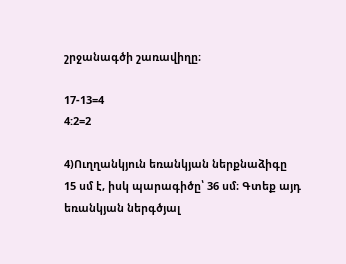շրջանագծի շառավիղը։

17-13=4
4:2=2

4)Ուղղանկյուն եռանկյան ներքնաձիգը 15 սմ է, իսկ պարագիծը՝ 36 սմ։ Գտեք այդ եռանկյան ներգծյալ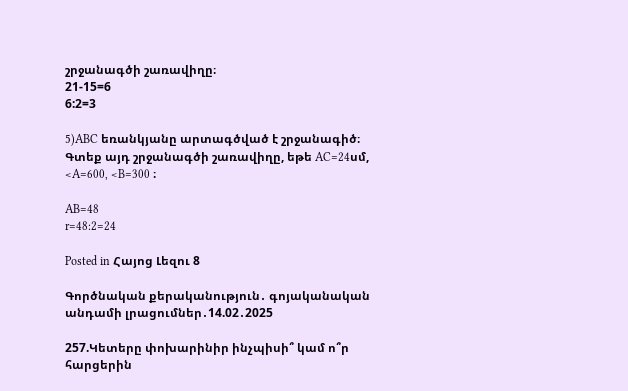շրջանագծի շառավիղը։
21-15=6
6:2=3

5)ABC եռանկյանը արտագծված է շրջանագիծ։ Գտեք այդ շրջանագծի շառավիղը, եթե AC=24սմ, <A=600, <B=300 ։

AB=48
r=48:2=24

Posted in Հայոց Լեզու 8

Գործնական քերականություն․ գոյականական անդամի լրացումներ․14.02․2025

257.Կետերը փոխարինիր ինչպիսի՞ կամ ո՞ր հարցերին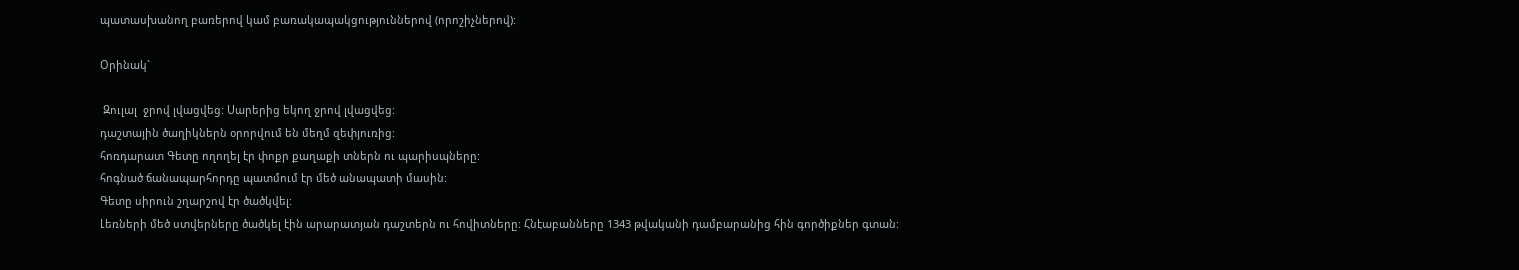պատասխանող բառերով կամ բառակապակցություններով (որոշիչներով):

Օրինակ`

 Զուլալ  ջրով լվացվեց: Սարերից եկող ջրով լվացվեց:
դաշտային ծաղիկներն օրորվում են մեղմ զեփյուռից:
հոռդարատ Գետը ողողել էր փոքր քաղաքի տներն ու պարիսպները:
հոգնած ճանապարհորդը պատմում էր մեծ անապատի մասին:
Գետը սիրուն շղարշով էր ծածկվել:
Լեռների մեծ ստվերները ծածկել էին արարատյան դաշտերն ու հովիտները: Հնէաբանները 1343 թվականի դամբարանից հին գործիքներ գտան: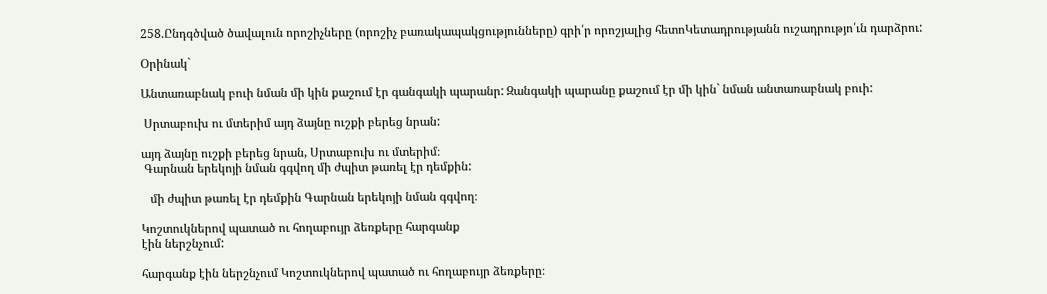258.Ընդգծված ծավալուն որոշիչները (որոշիչ բառակապակցությունները) գրի՛ր որոշյալից հետոԿետադրությանն ուշադրությո՛ւն դարձրու:

Օրինակ`

Անտառաբնակ բուի նման մի կին քաշում էր գանգակի պարանր: Զանգակի պարանը քաշում էր մի կին` նման անտառաբնակ բուի:

 Սրտաբուխ ու մտերիմ այդ ձայնը ուշքի բերեց նրան:

այդ ձայնը ուշքի բերեց նրան, Սրտաբուխ ու մտերիմ։
 Գարնան երեկոյի նման գգվող մի ժպիտ թառել էր դեմքին:

   մի ժպիտ թառել էր դեմքին Գարնան երեկոյի նման գգվող։

Կոշտուկներով պատած ու հողաբույր ձեռքերը հարգանք
էին ներշնչում:

հարգանք էին ներշնչում Կոշտուկներով պատած ու հողաբույր ձեռքերը։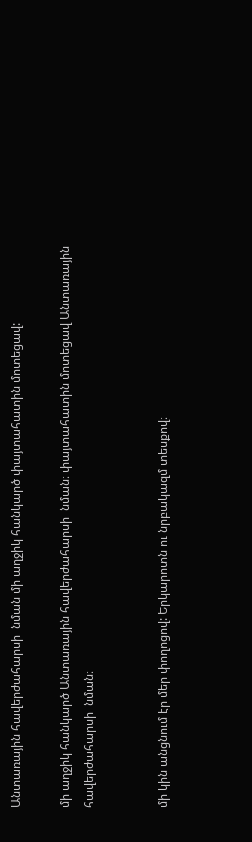Անտառային հավերժահարսի  նման մի աղջիկ հանկարծ փայտահատին մոտեցավ:

մի աղջիկ հանկարծ Անտառային հավերժահարսի  նման։ փայտահատին մոտեցավ Անտառային հավերժահարսի  նման։


մի կին անցնում էր մեր փողոցով: Երկարոտն ու նրբակազմ տեսքով։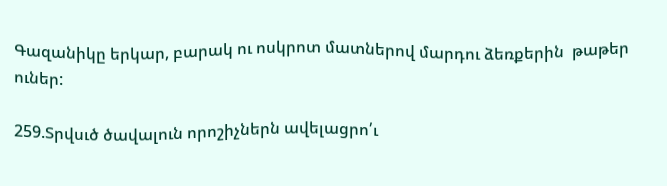Գազանիկը երկար, բարակ ու ոսկրոտ մատներով մարդու ձեռքերին  թաթեր ուներ:

259.Տրվսւծ ծավալուն որոշիչներն ավելացրո՛ւ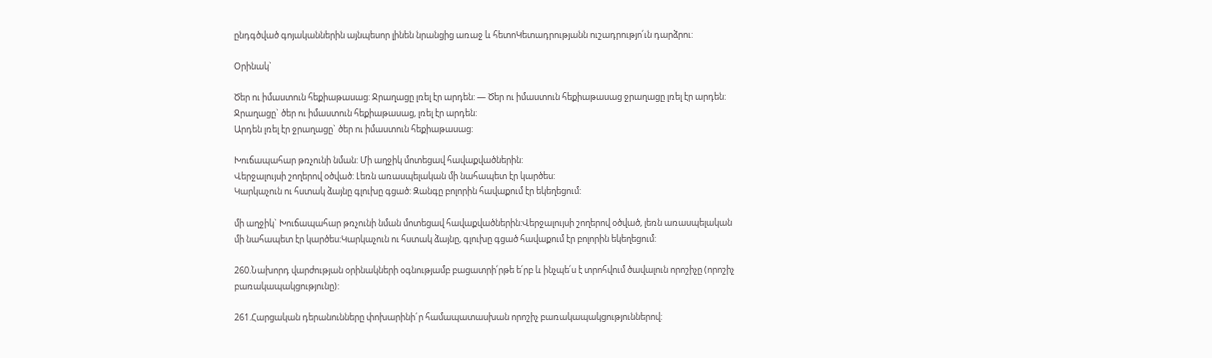ընդգծված գոյականներին այնպեսոր լինեն նրանցից առաջ և հետոԿետադրությանն ուշադրությո՛ւն դարձրու:

Օրինակ`

Ծեր ու իմաստուն հեքիաթասաց: Ջրաղացը լռել էր արդեն: — Ծեր ու իմաստուն հեքիաթասաց ջրաղացը լռել էր արդեն:
Ջրաղացը` ծեր ու իմաստուն հեքիաթասաց, լռել էր արդեն:
Արդեն լռել էր ջրաղացը` ծեր ու իմաստուն հեքիաթասաց:

Խուճապահար թռչունի նման: Մի աղջիկ մոտեցավ հավաքվածներին:
Վերջալույսի շողերով օծված: Լեռն առասպելական մի նահապետ էր կարծես:
Կարկաչուն ու հստակ ձայնը գլուխը գցած: Զանգը բոլորին հավաքում էր եկեղեցում:

մի աղջիկ` Խուճապահար թռչունի նման մոտեցավ հավաքվածներին:Վերջալույսի շողերով օծված, լեռն առասպելական մի նահապետ էր կարծես:Կարկաչուն ու հստակ ձայնը, գլուխը գցած հավաքում էր բոլորին եկեղեցում:

260.Նախորդ վարժության օրինակների օգնությամբ բացատրի՛րթե ե՛րբ և ինչպե՛ս է տրոհվում ծավալուն որոշիչը (որոշիչ բառակապակցությունը):

261.Հարցական դերանունները փոխարինի´ր համապատասխան որոշիչ բառակապակցություններով: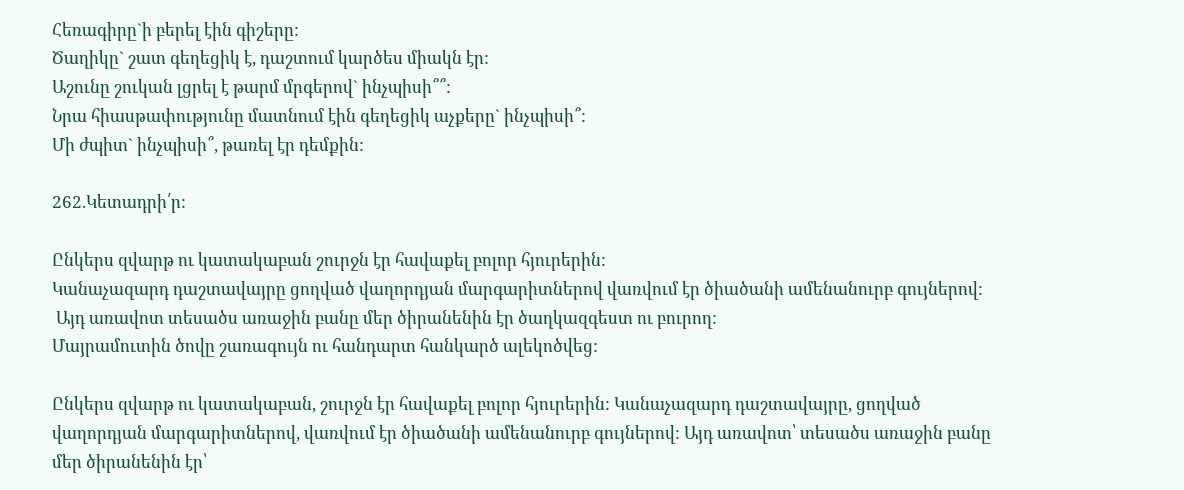Հեռագիրը`ի բերել էին գիշերը:
Ծաղիկը` շատ գեղեցիկ է, դաշտում կարծես միակն էր:
Աշունը շուկան լցրել է թարմ մրգերով` ինչպիսի՞՞:
Նրա հիասթափությունը մատնում էին գեղեցիկ աչքերը` ինչպիսի՞:
Մի ժպիտ` ինչպիսի՞, թառել էր դեմքին:

262.Կետադրի՛ր:

Ընկերս զվարթ ու կատակաբան շուրջն էր հավաքել բոլոր հյուրերին:
Կանաչազարդ դաշտավայրը ցողված վաղորդյան մարգարիտներով վառվում էր ծիածանի ամենանուրբ գույներով:
 Այդ առավոտ տեսածս առաջին բանը մեր ծիրանենին էր ծաղկազգեստ ու բուրող:
Մայրամուտին ծովը շառագույն ու հանդարտ հանկարծ ալեկոծվեց:

Ընկերս զվարթ ու կատակաբան, շուրջն էր հավաքել բոլոր հյուրերին: Կանաչազարդ դաշտավայրը, ցողված վաղորդյան մարգարիտներով, վառվում էր ծիածանի ամենանուրբ գույներով: Այդ առավոտ՝ տեսածս առաջին բանը մեր ծիրանենին էր՝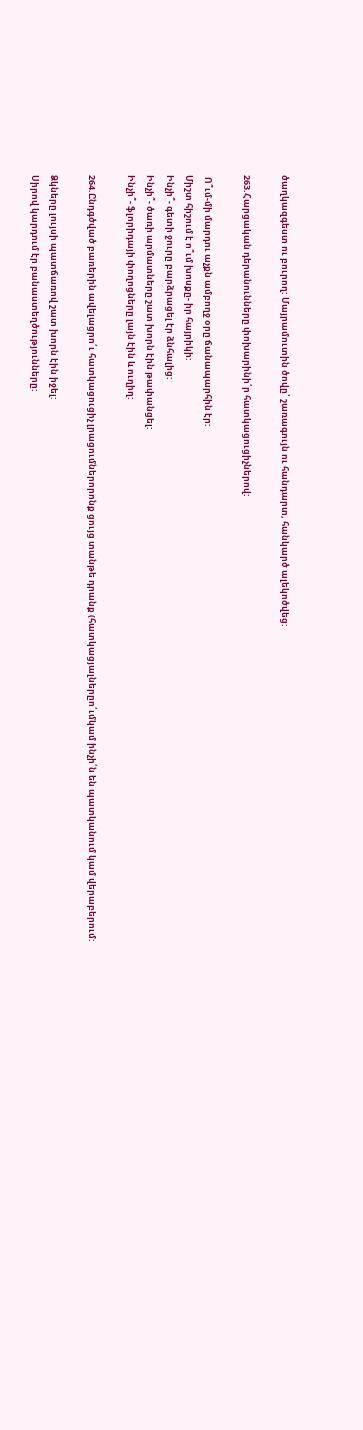ծաղկազգեստ ու բուրող: Մայրամուտին ծովը՝ շառագույն ու հանդարտ, հանկարծ ալեկոծվեց:

263.Հարցական դերանունները փոխարինի՛ր հատկացուցիչներով:

 Ո՞ւմ-մի մարդու աչքն ամբողջ օրը ճանապարհին էր:
Միշտ հիշում է ո՞ւմ խոսքը- իր հայրիկի:
Ինչի՞- գետի ջուրը բարձրացել էր ձնհալից:
Ինչի՞- ծառի արմատները շատ խորն էին թափանցել:
Ինչի՞- ֆլորիդայի փողոցները լայն էին և ուղիղ:

264.Ընդգծված բառերին ավելացրո՛ւ հատկացուցիչ լրացումներորոնք ցույց տանթե դրանք (հատկացյալներըո՛ւմկամ ինչի՛ն են պատկանում կամ վերաբերում:

Ձկները լույսի պատճառով շատ խորն էին իջել:
Սիրով կարդում էր բանաստեղծությունները: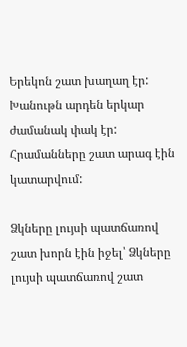Երեկոն շատ խաղաղ էր:
Խանութն արդեն երկար ժամանակ փակ էր:
Հրամանները շատ արագ էին կատարվում:

Ձկները լույսի պատճառով շատ խորն էին իջել՝ Ձկները լույսի պատճառով շատ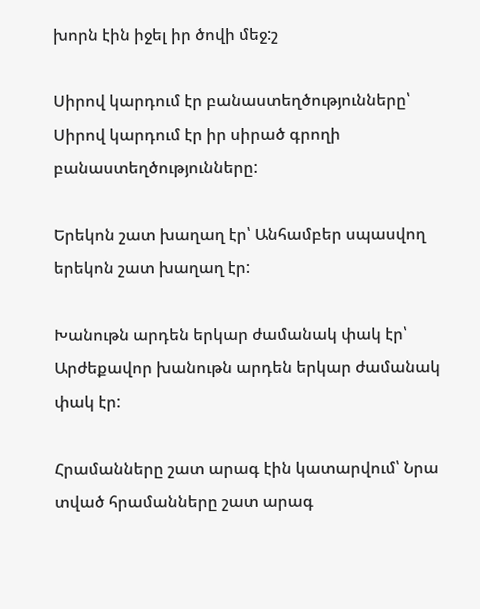խորն էին իջել իր ծովի մեջ:շ

Սիրով կարդում էր բանաստեղծությունները՝ Սիրով կարդում էր իր սիրած գրողի բանաստեղծությունները:

Երեկոն շատ խաղաղ էր՝ Անհամբեր սպասվող երեկոն շատ խաղաղ էր:

Խանութն արդեն երկար ժամանակ փակ էր՝ Արժեքավոր խանութն արդեն երկար ժամանակ փակ էր:

Հրամանները շատ արագ էին կատարվում՝ Նրա տված հրամանները շատ արագ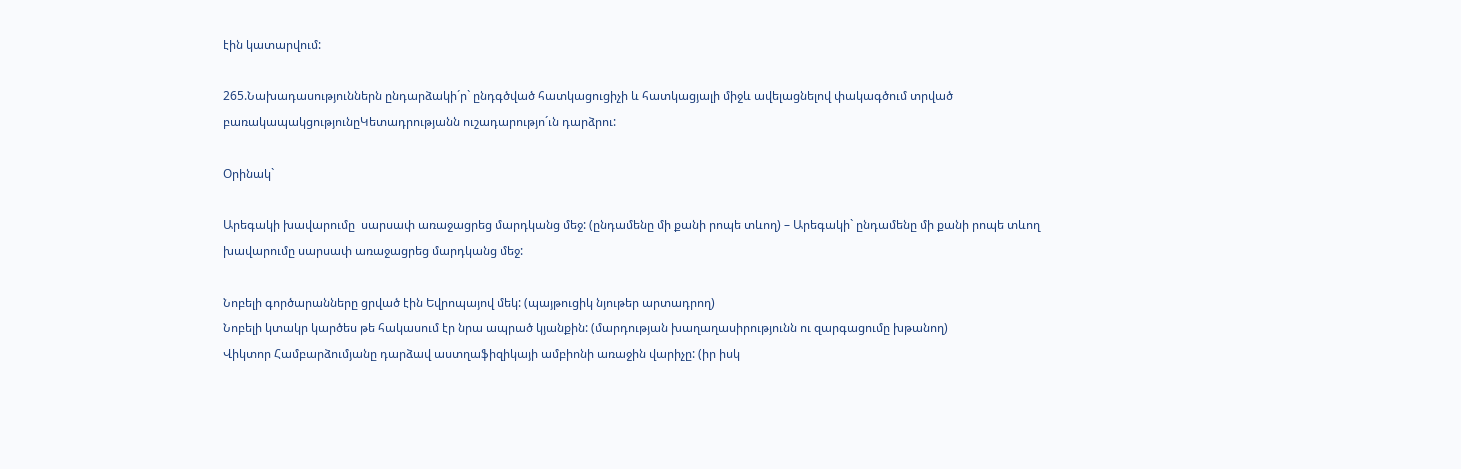էին կատարվում:

265.Նախադասություններն ընդարձակի´ր` ընդգծված հատկացուցիչի և հատկացյալի միջև ավելացնելով փակագծում տրված բառակապակցությունըԿետադրությանն ուշադարությո´ւն դարձրու:

Օրինակ`

Արեգակի խավարումը  սարսափ առաջացրեց մարդկանց մեջ: (ընդամենը մի քանի րոպե տևող) – Արեգակի` ընդամենը մի քանի րոպե տևող խավարումը սարսափ առաջացրեց մարդկանց մեջ:

Նոբելի գործարանները ցրված էին Եվրոպայով մեկ: (պայթուցիկ նյութեր արտադրող)
Նոբելի կտակր կարծես թե հակասում էր նրա ապրած կյանքին: (մարդության խաղաղասիրությունն ու զարգացումը խթանող)
Վիկտոր Համբարձումյանը դարձավ աստղաֆիզիկայի ամբիոնի առաջին վարիչը: (իր իսկ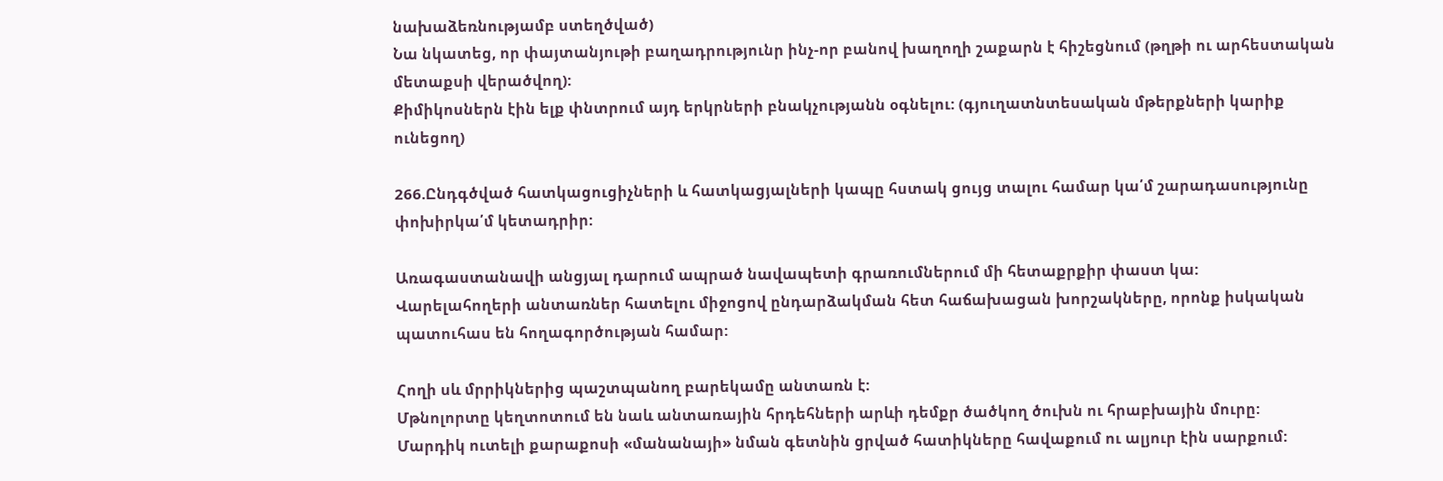նախաձեռնությամբ ստեղծված)
Նա նկատեց, որ փայտանյութի բաղադրությունր ինչ-որ բանով խաղողի շաքարն է հիշեցնում (թղթի ու արհեստական մետաքսի վերածվող):
Քիմիկոսներն էին ելք փնտրում այդ երկրների բնակչությանն օգնելու: (գյուղատնտեսական մթերքների կարիք ունեցող)

266.Ընդգծված հատկացուցիչների և հատկացյալների կապը հստակ ցույց տալու համար կա՛մ շարադասությունը փոխիրկա՛մ կետադրիր:

Առագաստանավի անցյալ դարում ապրած նավապետի գրառումներում մի հետաքրքիր փաստ կա:
Վարելահողերի անտառներ հատելու միջոցով ընդարձակման հետ հաճախացան խորշակները, որոնք իսկական պատուհաս են հողագործության համար:

Հողի սև մրրիկներից պաշտպանող բարեկամը անտառն է:
Մթնոլորտը կեղտոտում են նաև անտառային հրդեհների արևի դեմքր ծածկող ծուխն ու հրաբխային մուրը:
Մարդիկ ուտելի քարաքոսի «մանանայի» նման գետնին ցրված հատիկները հավաքում ու ալյուր էին սարքում: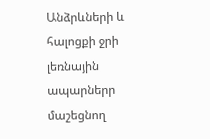Անձրևների և հալոցքի ջրի լեռնային ապարներր մաշեցնող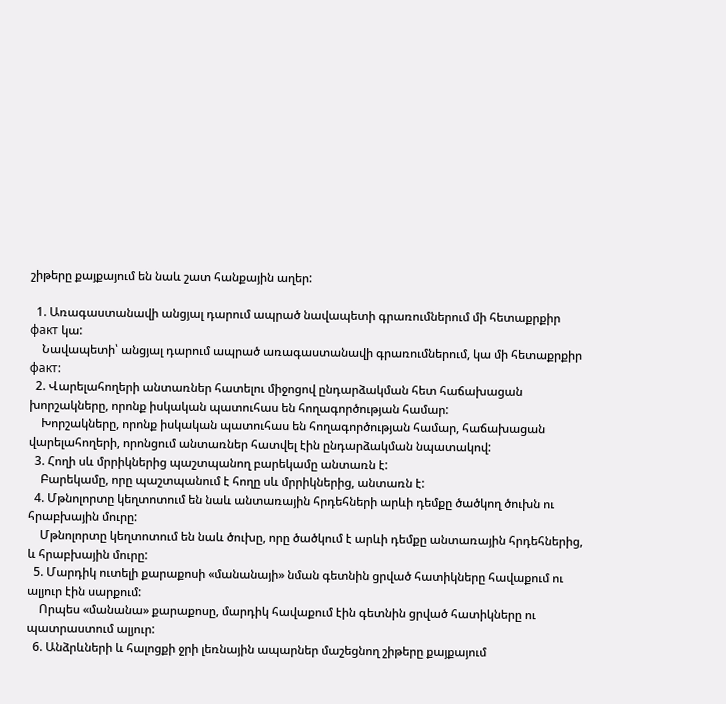շիթերը քայքայում են նաև շատ հանքային աղեր:

  1. Առագաստանավի անցյալ դարում ապրած նավապետի գրառումներում մի հետաքրքիր факт կա:
    Նավապետի՝ անցյալ դարում ապրած առագաստանավի գրառումներում, կա մի հետաքրքիր факт:
  2. Վարելահողերի անտառներ հատելու միջոցով ընդարձակման հետ հաճախացան խորշակները, որոնք իսկական պատուհաս են հողագործության համար:
    Խորշակները, որոնք իսկական պատուհաս են հողագործության համար, հաճախացան վարելահողերի, որոնցում անտառներ հատվել էին ընդարձակման նպատակով:
  3. Հողի սև մրրիկներից պաշտպանող բարեկամը անտառն է:
    Բարեկամը, որը պաշտպանում է հողը սև մրրիկներից, անտառն է:
  4. Մթնոլորտը կեղտոտում են նաև անտառային հրդեհների արևի դեմքը ծածկող ծուխն ու հրաբխային մուրը:
    Մթնոլորտը կեղտոտում են նաև ծուխը, որը ծածկում է արևի դեմքը անտառային հրդեհներից, և հրաբխային մուրը:
  5. Մարդիկ ուտելի քարաքոսի «մանանայի» նման գետնին ցրված հատիկները հավաքում ու ալյուր էին սարքում:
    Որպես «մանանա» քարաքոսը, մարդիկ հավաքում էին գետնին ցրված հատիկները ու պատրաստում ալյուր:
  6. Անձրևների և հալոցքի ջրի լեռնային ապարներ մաշեցնող շիթերը քայքայում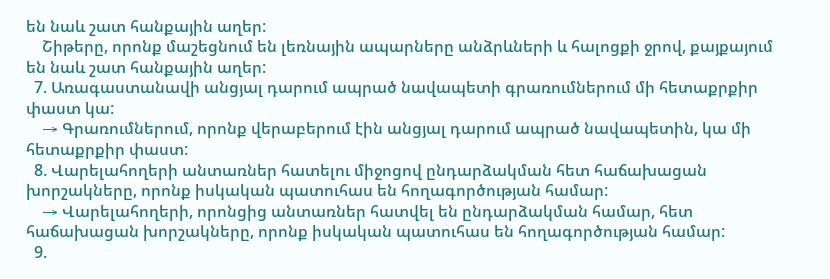են նաև շատ հանքային աղեր:
    Շիթերը, որոնք մաշեցնում են լեռնային ապարները անձրևների և հալոցքի ջրով, քայքայում են նաև շատ հանքային աղեր:
  7. Առագաստանավի անցյալ դարում ապրած նավապետի գրառումներում մի հետաքրքիր փաստ կա:
    → Գրառումներում, որոնք վերաբերում էին անցյալ դարում ապրած նավապետին, կա մի հետաքրքիր փաստ:
  8. Վարելահողերի անտառներ հատելու միջոցով ընդարձակման հետ հաճախացան խորշակները, որոնք իսկական պատուհաս են հողագործության համար:
    → Վարելահողերի, որոնցից անտառներ հատվել են ընդարձակման համար, հետ հաճախացան խորշակները, որոնք իսկական պատուհաս են հողագործության համար:
  9.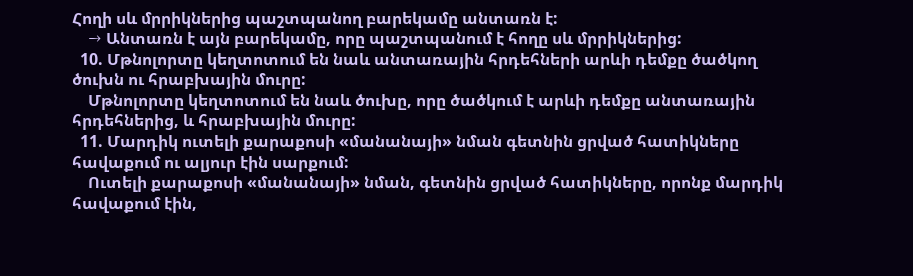Հողի սև մրրիկներից պաշտպանող բարեկամը անտառն է:
    → Անտառն է այն բարեկամը, որը պաշտպանում է հողը սև մրրիկներից:
  10. Մթնոլորտը կեղտոտում են նաև անտառային հրդեհների արևի դեմքը ծածկող ծուխն ու հրաբխային մուրը:
    Մթնոլորտը կեղտոտում են նաև ծուխը, որը ծածկում է արևի դեմքը անտառային հրդեհներից, և հրաբխային մուրը:
  11. Մարդիկ ուտելի քարաքոսի «մանանայի» նման գետնին ցրված հատիկները հավաքում ու ալյուր էին սարքում:
    Ուտելի քարաքոսի «մանանայի» նման, գետնին ցրված հատիկները, որոնք մարդիկ հավաքում էին,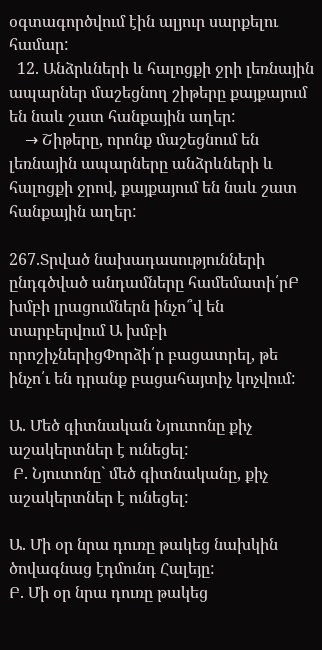օգտագործվում էին ալյուր սարքելու համար:
  12. Անձրևների և հալոցքի ջրի լեռնային ապարներ մաշեցնող շիթերը քայքայում են նաև շատ հանքային աղեր:
    → Շիթերը, որոնք մաշեցնում են լեռնային ապարները անձրևների և հալոցքի ջրով, քայքայում են նաև շատ հանքային աղեր:

267.Տրված նախադասությունների ընդգծված անդամները համեմատի՛րԲ խմբի լրացումներն ինչո՞վ են տարբերվում Ա խմբի որոշիչներիցՓորձի՛ր բացատրել, թե ինչո՛ւ են դրանք բացահայտիչ կոչվում:

Ա. Մեծ գիտնական Նյուտոնը քիչ աշակերտներ է ունեցել:
 Բ. Նյուտոնը` մեծ գիտնականը, քիչ աշակերտներ է ունեցել:

Ա. Մի օր նրա դուռը թակեց նախկին ծովագնաց էդմունդ Հալեյը:
Բ. Մի օր նրա դուռը թակեց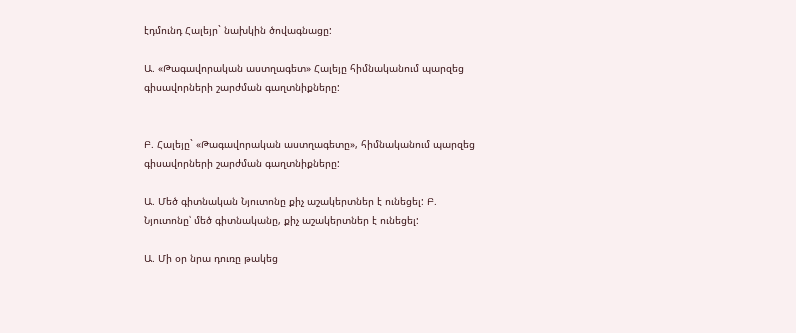էդմունդ Հալեյր` նախկին ծովագնացը:

Ա. «Թագավորական աստղագետ» Հալեյը հիմնականում պարզեց գիսավորների շարժման գաղտնիքները:


Բ. Հալեյը` «Թագավորական աստղագետը», հիմնականում պարզեց գիսավորների շարժման գաղտնիքները:

Ա. Մեծ գիտնական Նյուտոնը քիչ աշակերտներ է ունեցել: Բ. Նյուտոնը՝ մեծ գիտնականը, քիչ աշակերտներ է ունեցել:

Ա. Մի օր նրա դուռը թակեց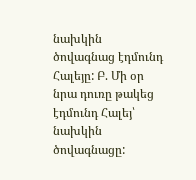նախկին ծովագնաց էդմունդ Հալեյը: Բ. Մի օր նրա դուռը թակեց էդմունդ Հալեյ՝ նախկին ծովագնացը: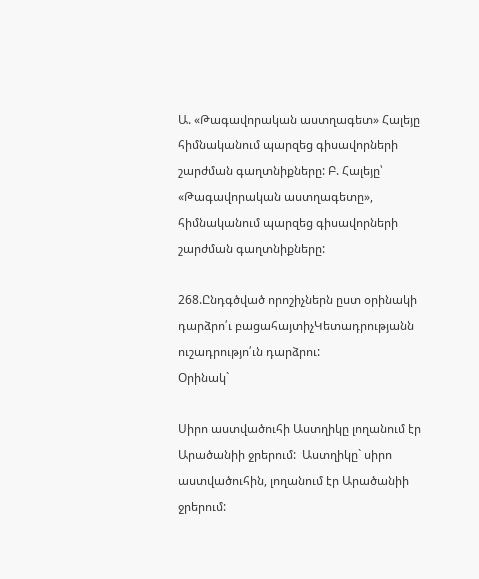Ա. «Թագավորական աստղագետ» Հալեյը հիմնականում պարզեց գիսավորների շարժման գաղտնիքները: Բ. Հալեյը՝ «Թագավորական աստղագետը», հիմնականում պարզեց գիսավորների շարժման գաղտնիքները:

268.Ընդգծված որոշիչներն ըստ օրինակի դարձրո՛ւ բացահայտիչԿետադրությանն ուշադրությո՛ւն դարձրու:
Օրինակ`

Սիրո աստվածուհի Աստղիկը լողանում էր Արածանիի ջրերում:  Աստղիկը` սիրո աստվածուհին, լողանում էր Արածանիի ջրերում: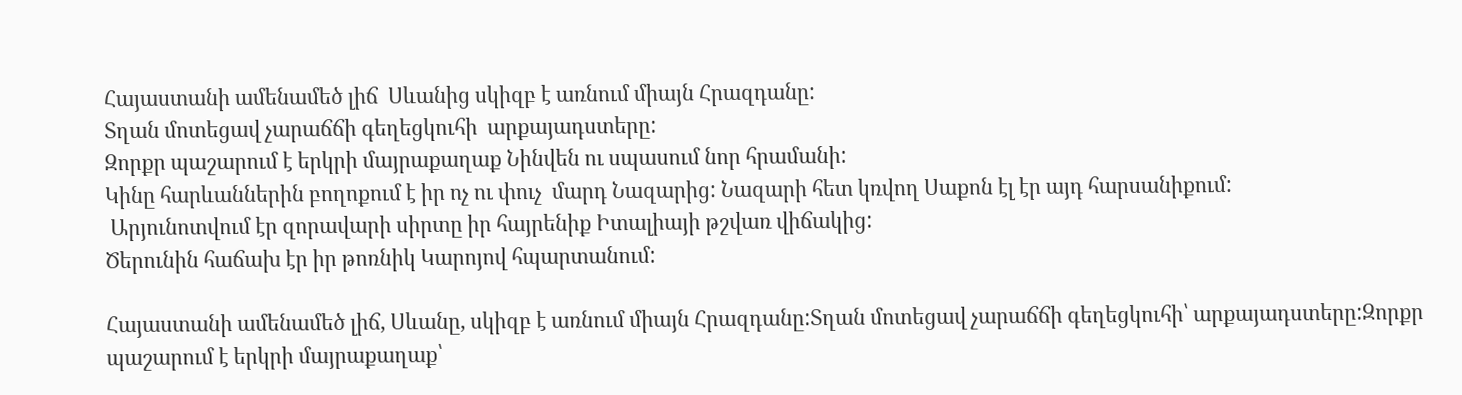Հայաստանի ամենամեծ լիճ  Սևանից սկիզբ է առնում միայն Հրազդանը:
Տղան մոտեցավ չարաճճի գեղեցկուհի  արքայադստերը:
Զորքր պաշարում է երկրի մայրաքաղաք Նինվեն ու սպասում նոր հրամանի:
Կինը հարևաններին բողոքում է իր ոչ ու փուչ  մարդ Նազարից: Նազարի հետ կռվող Սաքոն էլ էր այդ հարսանիքում:
 Արյունոտվում էր զորավարի սիրտը իր հայրենիք Իտալիայի թշվառ վիճակից:
Ծերունին հաճախ էր իր թոռնիկ Կարոյով հպարտանում:

Հայաստանի ամենամեծ լիճ, Սևանը, սկիզբ է առնում միայն Հրազդանը:Տղան մոտեցավ չարաճճի գեղեցկուհի՝ արքայադստերը:Զորքր պաշարում է երկրի մայրաքաղաք՝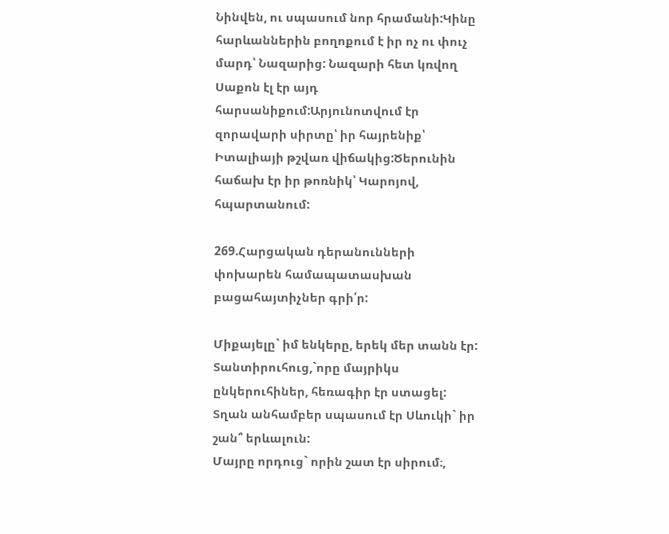Նինվեն, ու սպասում նոր հրամանի:Կինը հարևաններին բողոքում է իր ոչ ու փուչ մարդ՝ Նազարից: Նազարի հետ կռվող Սաքոն էլ էր այդ հարսանիքում:Արյունոտվում էր զորավարի սիրտը՝ իր հայրենիք՝ Իտալիայի թշվառ վիճակից:Ծերունին հաճախ էր իր թոռնիկ՝ Կարոյով, հպարտանում:

269.Հարցական դերանունների փոխարեն համապատասխան բացահայտիչներ գրի՛ր:

Միքայելը` իմ ենկերը, երեկ մեր տանն էր:
Տանտիրուհուց,`որը մայրիկս ընկերուհիներ, հեռագիր էր ստացել:
Տղան անհամբեր սպասում էր Սևուկի` իր շան՞ երևալուն:
Մայրը որդուց` որին շատ էր սիրում։,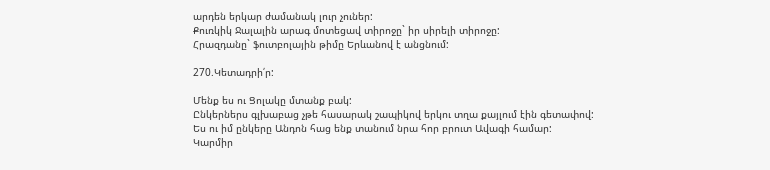արդեն երկար ժամանակ լուր չուներ:
Քուռկիկ Ջալալին արագ մոտեցավ տիրոջը` իր սիրելի տիրոջը:
Հրազդանը` ֆուտբոլային թիմը Երևանով է անցնում:

270.Կետադրի՛ր:

Մենք ես ու Ցոլակը մտանք բակ:
Ընկերներս գլխաբաց չթե հասարակ շապիկով երկու տղա քայլում էին գետափով:
Ես ու իմ ընկերը Անդոն հաց ենք տանում նրա հոր բրուտ Ավագի համար:
Կարմիր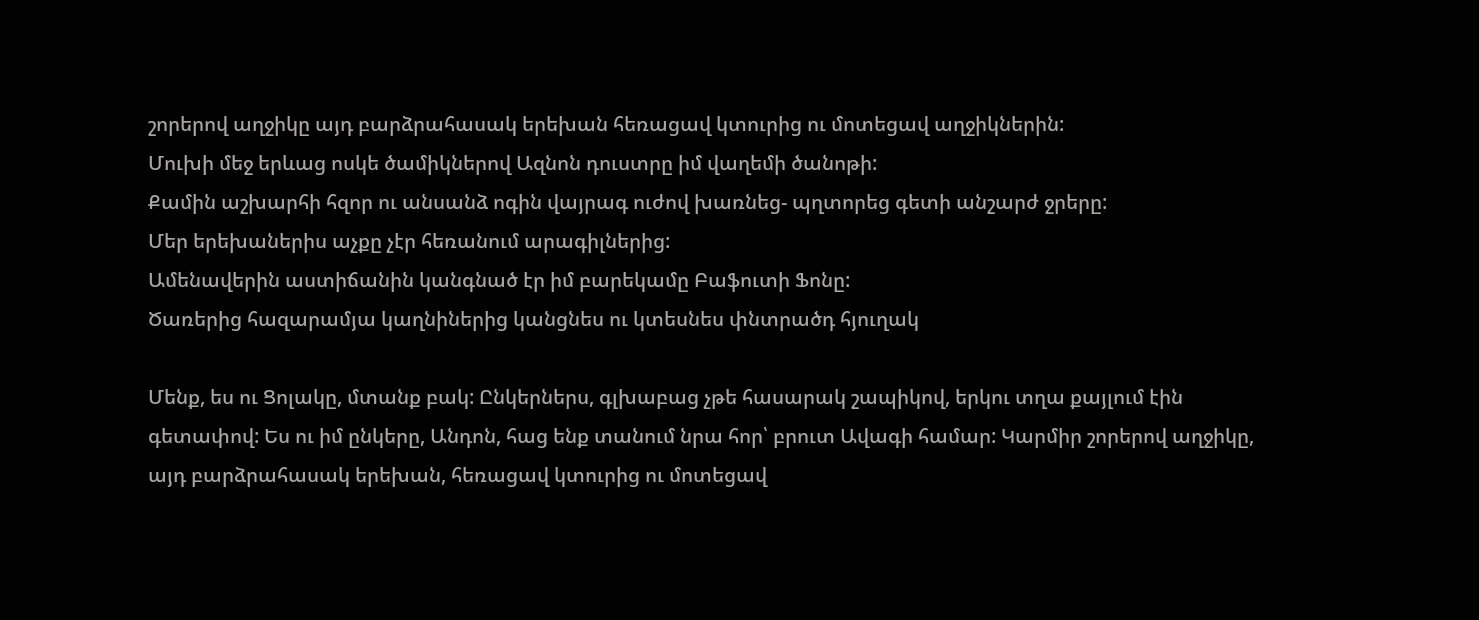շորերով աղջիկը այդ բարձրահասակ երեխան հեռացավ կտուրից ու մոտեցավ աղջիկներին:
Մուխի մեջ երևաց ոսկե ծամիկներով Ազնոն դուստրը իմ վաղեմի ծանոթի:
Քամին աշխարհի հզոր ու անսանձ ոգին վայրագ ուժով խառնեց- պղտորեց գետի անշարժ ջրերը:
Մեր երեխաներիս աչքը չէր հեռանում արագիլներից:
Ամենավերին աստիճանին կանգնած էր իմ բարեկամը Բաֆուտի Ֆոնը:
Ծառերից հազարամյա կաղնիներից կանցնես ու կտեսնես փնտրածդ հյուղակ

Մենք, ես ու Ցոլակը, մտանք բակ: Ընկերներս, գլխաբաց չթե հասարակ շապիկով, երկու տղա քայլում էին գետափով: Ես ու իմ ընկերը, Անդոն, հաց ենք տանում նրա հոր՝ բրուտ Ավագի համար: Կարմիր շորերով աղջիկը, այդ բարձրահասակ երեխան, հեռացավ կտուրից ու մոտեցավ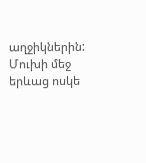աղջիկներին: Մուխի մեջ երևաց ոսկե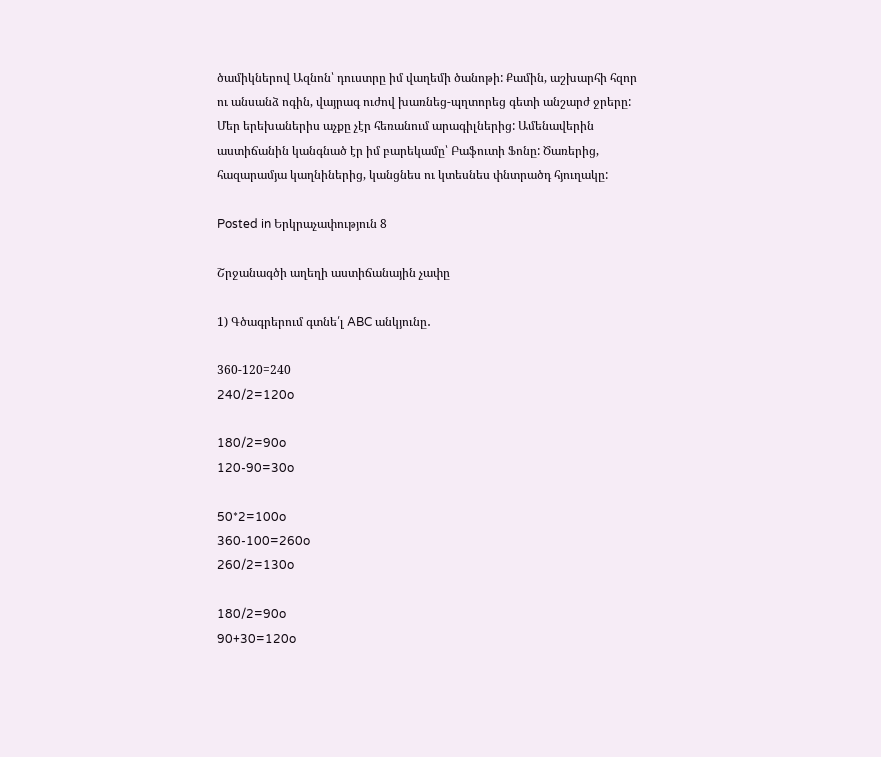ծամիկներով Ազնոն՝ դուստրը իմ վաղեմի ծանոթի: Քամին, աշխարհի հզոր ու անսանձ ոգին, վայրագ ուժով խառնեց-պղտորեց գետի անշարժ ջրերը: Մեր երեխաներիս աչքը չէր հեռանում արագիլներից: Ամենավերին աստիճանին կանգնած էր իմ բարեկամը՝ Բաֆուտի Ֆոնը: Ծառերից, հազարամյա կաղնիներից, կանցնես ու կտեսնես փնտրածդ հյուղակը:

Posted in Երկրաչափություն 8

Շրջանագծի աղեղի աստիճանային չափը

1) Գծագրերում գտնե՛լ ABC անկյունը․

360-120=240
240/2=120o

180/2=90o
120-90=30o

50*2=100o
360-100=260o
260/2=130o

180/2=90o
90+30=120o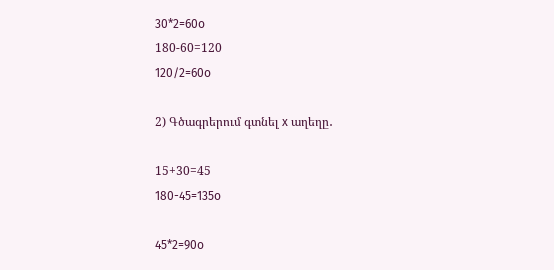30*2=60o
180-60=120
120/2=60o

2) Գծագրերում գտնել x աղեղը․

15+30=45
180-45=135o

45*2=90o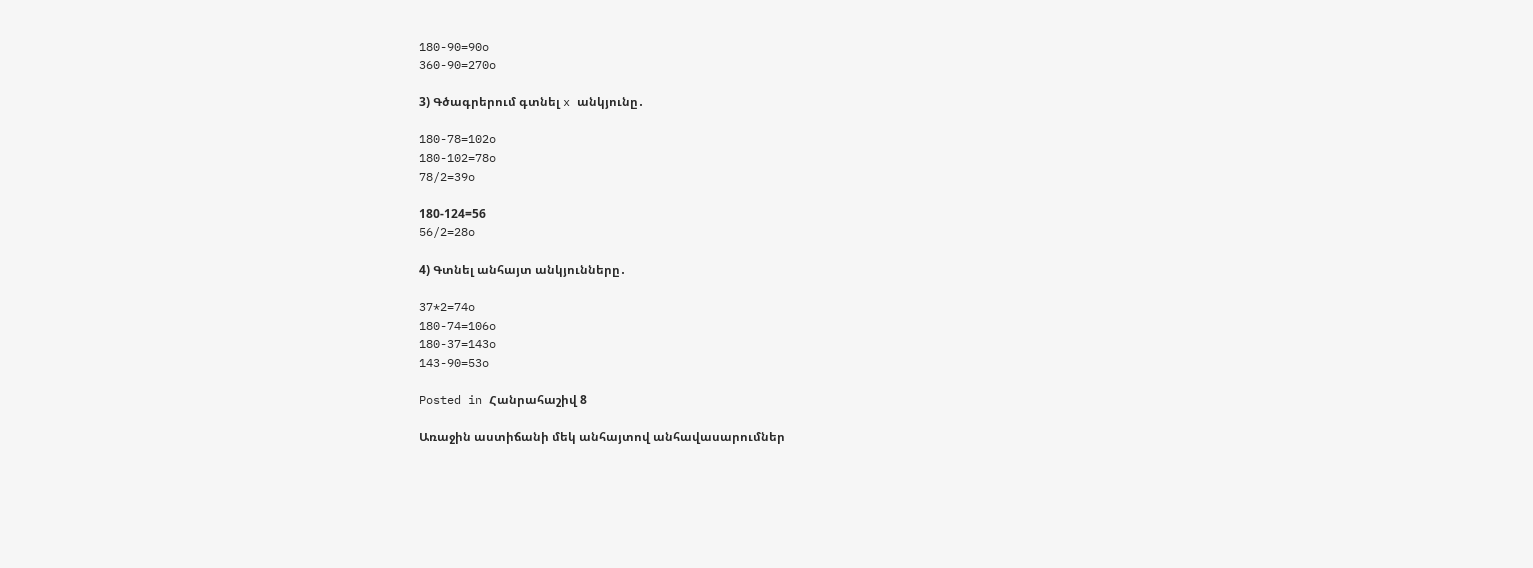180-90=90o
360-90=270o

3) Գծագրերում գտնել x անկյունը․

180-78=102o
180-102=78o
78/2=39o

180-124=56
56/2=28o

4) Գտնել անհայտ անկյունները․

37*2=74o
180-74=106o
180-37=143o
143-90=53o

Posted in Հանրահաշիվ 8

Առաջին աստիճանի մեկ անհայտով անհավասարումներ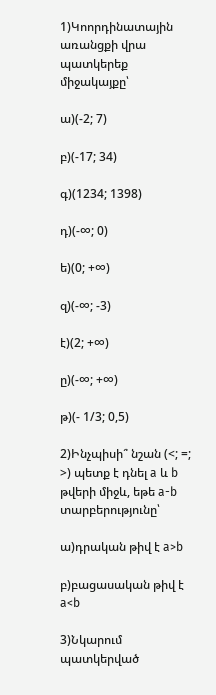1)Կոորդինատային առանցքի վրա պատկերեք միջակայքը՝

ա)(-2; 7)

բ)(-17; 34)

գ)(1234; 1398)

դ)(-∞; 0)

ե)(0; +∞)

զ)(-∞; -3)

է)(2; +∞)

ը)(-∞; +∞)

թ)(- 1/3; 0,5)

2)Ինչպիսի՞ նշան (<; =; >) պետք է դնել a և b թվերի միջև, եթե a-b տարբերությունը՝

ա)դրական թիվ է a>b

բ)բացասական թիվ է a<b

3)Նկարում պատկերված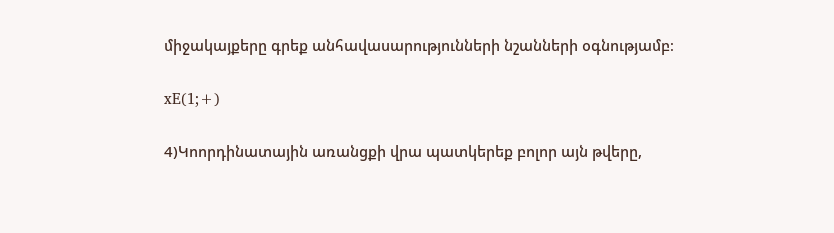միջակայքերը գրեք անհավասարությունների նշանների օգնությամբ։

xE(1;+)

4)Կոորդինատային առանցքի վրա պատկերեք բոլոր այն թվերը,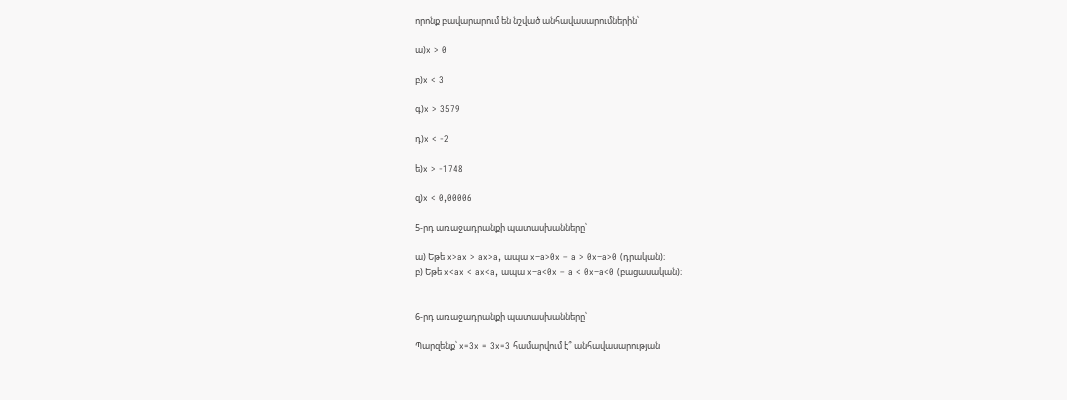որոնք բավարարում են նշված անհավասարումներին՝

ա)x > 0

բ)x < 3

գ)x > 3579

դ)x < -2

ե)x > -1748

զ)x < 0,00006

5-րդ առաջադրանքի պատասխանները՝

ա) Եթե x>ax > ax>a, ապա x−a>0x – a > 0x−a>0 (դրական)։
բ) Եթե x<ax < ax<a, ապա x−a<0x – a < 0x−a<0 (բացասական)։


6-րդ առաջադրանքի պատասխանները՝

Պարզենք՝ x=3x = 3x=3 համարվում է՞ անհավասարության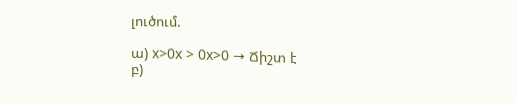լուծում.

ա) x>0x > 0x>0 → Ճիշտ է
բ)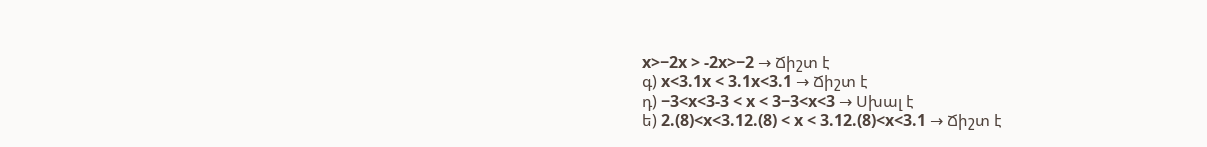x>−2x > -2x>−2 → Ճիշտ է
գ) x<3.1x < 3.1x<3.1 → Ճիշտ է
դ) −3<x<3-3 < x < 3−3<x<3 → Սխալ է
ե) 2.(8)<x<3.12.(8) < x < 3.12.(8)<x<3.1 → Ճիշտ է